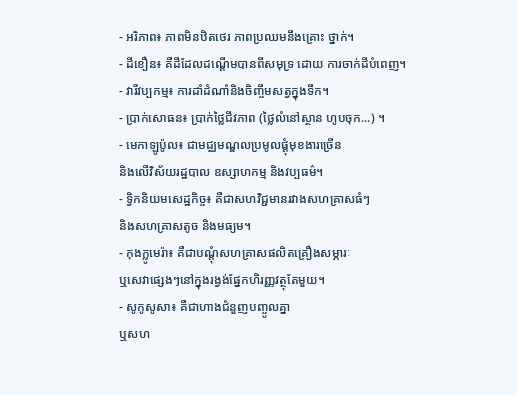- អរិភាព៖ ភាពមិនឋិតថេរ ភាពប្រឈមនឹងគ្រោះ ថ្នាក់។
- ដីខឿន៖ គឺដីដែលដណ្ដើមបានពីសមុទ្រ ដោយ ការចាក់ដីបំពេញ។
- វារីវប្បកម្ម៖ ការដាំដំណាំនិងចិញ្ចឹមសត្វក្នុងទឹក។
- ប្រាក់សោធន៖ ប្រាក់ថ្លៃជីវភាព (ថ្លៃលំនៅស្ថាន ហូបចុក...) ។
- មេកាឡូប៉ូល៖ ជាមជ្ឈមណ្ឌលប្រមូលផ្ដុំមុខងារច្រើន
និងលើវិស័យរដ្ឋបាល ឧស្សាហកម្ម និងវប្បធម៌។
- ទ្វិកនិយមសេដ្ឋកិច្ច៖ គឺជាសហវិជ្ជមានរវាងសហគ្រាសធំៗ
និងសហគ្រាសតូច និងមធ្យម។
- កុងក្លូមេរ៉ា៖ គឺជាបណ្ដុំសហគ្រាសផលិតគ្រឿងសម្ភារៈ
ឬសេវាផ្សេងៗនៅក្នុងរង្វង់ផ្នែកហិរញ្ញវត្ថុតែមួយ។
- សូកូសូសា៖ គឺជាហាងជំនួញបញ្ចូលគ្នា
ឬសហ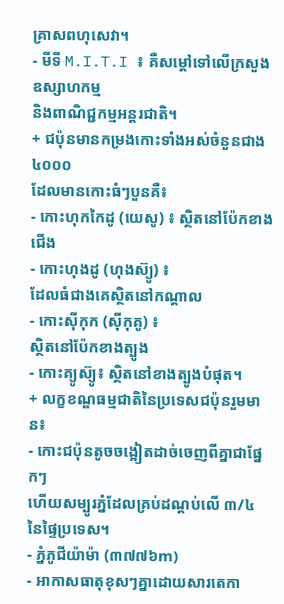គ្រាសពហុសេវា។
- មីទី M.I.T.I ៖ គឺសម្ដៅទៅលើក្រសួងឧស្សាហកម្ម
និងពាណិជ្ជកម្មអន្តរជាតិ។
+ ជប៉ុនមានកម្រងកោះទាំងអស់ចំនួនជាង ៤០០០
ដែលមានកោះធំៗបួនគឺ៖
- កោះហុកកៃដូ (យេសូ) ៖ ស្ថិតនៅប៉ែកខាងជើង
- កោះហុងដូ (ហុងស៊្យូ) ៖
ដែលធំជាងគេស្ថិតនៅកណ្តាល
- កោះស៊ីកុក (ស៊ីកុគូ) ៖
ស្ថិតនៅប៉ែកខាងត្បូង
- កោះគ្យូស៊្យូ៖ ស្ថិតនៅខាងត្បូងបំផុត។
+ លក្ខខណ្ឌធម្មជាតិនៃប្រទេសជប៉ុនរួមមាន៖
- កោះជប៉ុនតូចចង្អៀតដាច់ចេញពីគ្នាជាផ្នែកៗ
ហើយសម្បូរភ្នំដែលគ្រប់ដណ្តប់លើ ៣/៤ នៃផ្ទៃប្រទេស។
- ភ្នំភូជីយ៉ាម៉ា (៣៧៧៦m)
- អាកាសធាតុខុសៗគ្នាដោយសារតេកា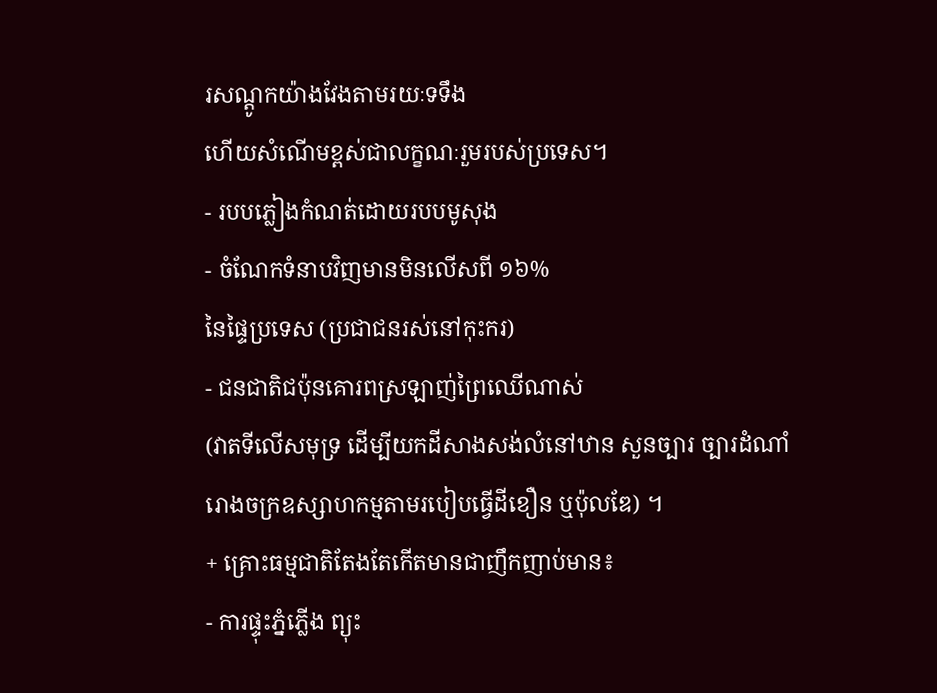រសណ្ដូកយ៉ាងវែងតាមរយៈទទឹង
ហើយសំណើមខ្ពស់ជាលក្ខណៈរួមរបស់ប្រទេស។
- របបភ្លៀងកំណត់ដោយរបបមូសុង
- ចំណែកទំនាបវិញមានមិនលើសពី ១៦%
នៃផ្ទៃប្រទេស (ប្រជាជនរស់នៅកុះករ)
- ជនជាតិជប៉ុនគោរពស្រឡាញ់ព្រៃឈើណាស់
(វាតទីលើសមុទ្រ ដើម្បីយកដីសាងសង់លំនៅឋាន សួនច្បារ ច្បារដំណាំ
រោងចក្រឧស្សាហកម្មតាមរបៀបធ្វើដីខឿន ឬប៉ុលឌែ) ។
+ គ្រោះធម្មជាតិតែងតែកើតមានជាញឹកញាប់មាន៖
- ការផ្ទុះភ្នំភ្លើង ព្យុះ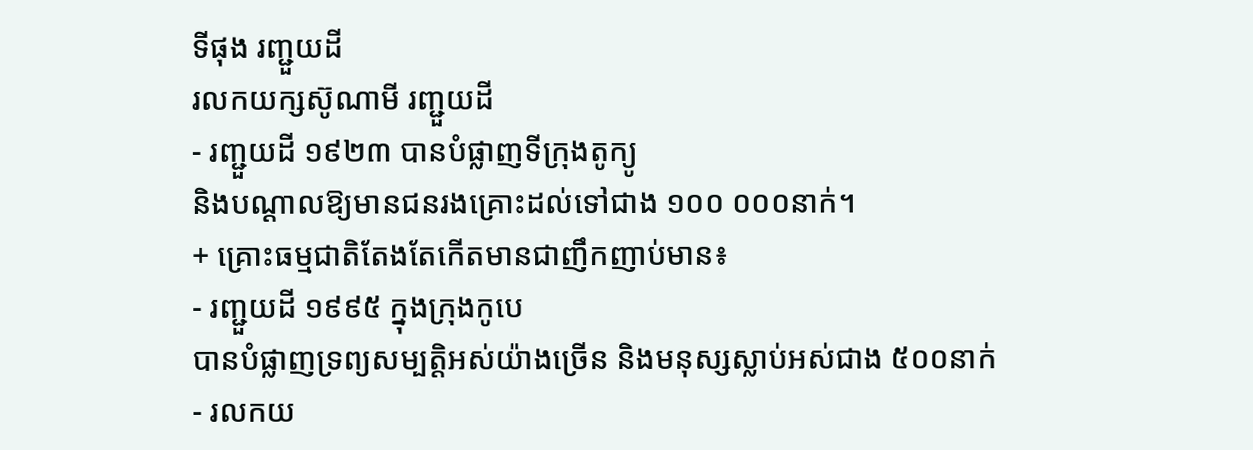ទីផុង រញ្ជួយដី
រលកយក្សស៊ូណាមី រញ្ជួយដី
- រញ្ជួយដី ១៩២៣ បានបំផ្លាញទីក្រុងតូក្យូ
និងបណ្ដាលឱ្យមានជនរងគ្រោះដល់ទៅជាង ១០០ ០០០នាក់។
+ គ្រោះធម្មជាតិតែងតែកើតមានជាញឹកញាប់មាន៖
- រញ្ជួយដី ១៩៩៥ ក្នុងក្រុងកូបេ
បានបំផ្លាញទ្រព្យសម្បត្តិអស់យ៉ាងច្រើន និងមនុស្សស្លាប់អស់ជាង ៥០០នាក់
- រលកយ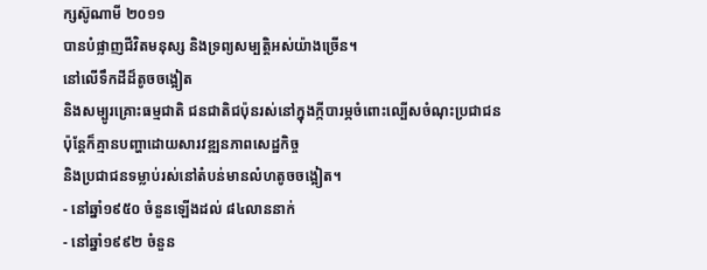ក្សស៊ូណាមី ២០១១
បានបំផ្លាញជីវិតមនុស្ស និងទ្រព្យសម្បត្តិអស់យ៉ាងច្រើន។
នៅលើទឹកដីដ៏តូចចង្អៀត
និងសម្បូរគ្រោះធម្មជាតិ ជនជាតិជប៉ុនរស់នៅក្នុងក្កីបារម្ភចំពោះល្បើសចំណុះប្រជាជន
ប៉ុន្តែក៏គ្មានបញ្ហាដោយសារវឌ្ឍនភាពសេដ្ឋកិច្ច
និងប្រជាជនទម្លាប់រស់នៅតំបន់មានលំហតូចចង្អៀត។
- នៅឆ្នាំ១៩៥០ ចំនួនឡើងដល់ ៨៤លាននាក់
- នៅឆ្នាំ១៩៩២ ចំនួន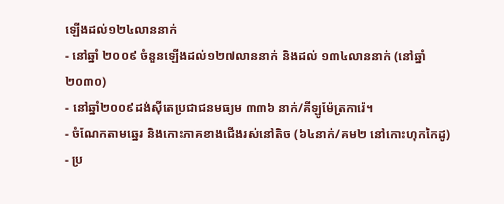ឡើងដល់១២៤លាននាក់
- នៅឆ្នាំ ២០០៩ ចំនួនឡើងដល់១២៧លាននាក់ និងដល់ ១៣៤លាននាក់ (នៅឆ្នាំ២០៣០)
- នៅឆ្នាំ២០០៩ដង់ស៊ីតេប្រជាជនមធ្យម ៣៣៦ នាក់/គីឡូម៉ែត្រការ៉េ។
- ចំណែកតាមឆ្នេរ និងកោះភាគខាងជើងរស់នៅតិច (៦៤នាក់/គម២ នៅកោះហុកកៃដូ)
- ប្រ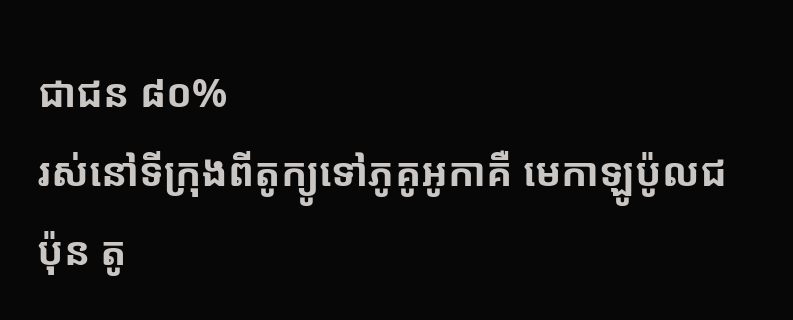ជាជន ៨០%
រស់នៅទីក្រុងពីតូក្យូទៅភូគូអូកាគឺ មេកាឡូប៉ូលជប៉ុន តូ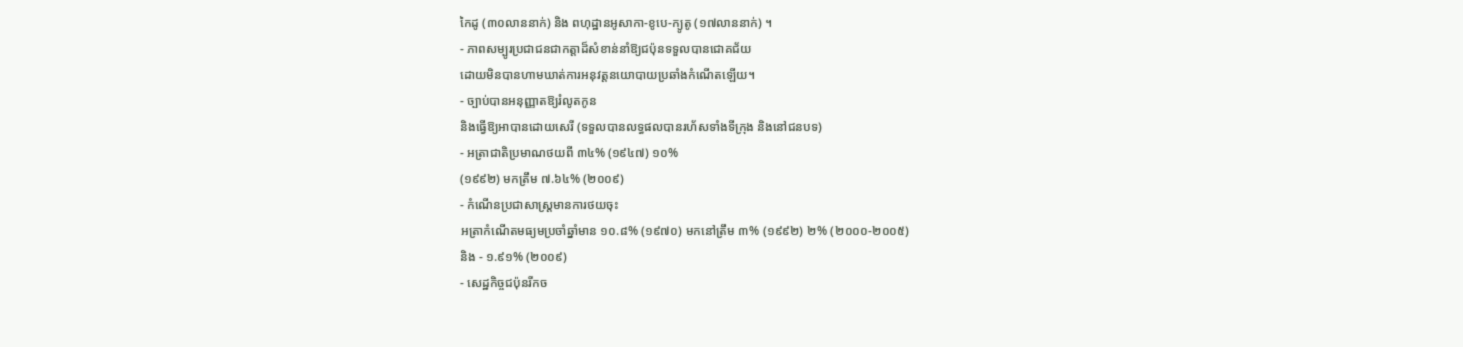កៃដូ (៣០លាននាក់) និង ពហុដ្ឋានអូសាកា-ខូបេ-ក្យូតូ (១៧លាននាក់) ។
- ភាពសម្បូរប្រជាជនជាកត្តាដ៏សំខាន់នាំឱ្យជប៉ុនទទួលបានជោគជ័យ
ដោយមិនបានហាមឃាត់ការអនុវត្តនយោបាយប្រឆាំងកំណើតឡើយ។
- ច្បាប់បានអនុញ្ញាតឱ្យរំលូតកូន
និងធ្វើឱ្យអាបានដោយសេរី (ទទួលបានលទ្ធផលបានរហ័សទាំងទីក្រុង និងនៅជនបទ)
- អត្រាជាតិប្រមាណថយពី ៣៤% (១៩៤៧) ១០%
(១៩៩២) មកត្រឹម ៧.៦៤% (២០០៩)
- កំណើនប្រជាសាស្រ្តមានការថយចុះ
អត្រាកំណើតមធ្យមប្រចាំឆ្នាំមាន ១០.៨% (១៩៧០) មកនៅត្រឹម ៣% (១៩៩២) ២% (២០០០-២០០៥)
និង - ១.៩១% (២០០៩)
- សេដ្ឋកិច្ចជប៉ុនរីកច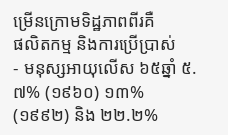ម្រើនក្រោមទិដ្ឋភាពពីរគឺ
ផលិតកម្ម និងការប្រើប្រាស់
- មនុស្សអាយុលើស ៦៥ឆ្នាំ ៥.៧% (១៩៦០) ១៣%
(១៩៩២) និង ២២.២%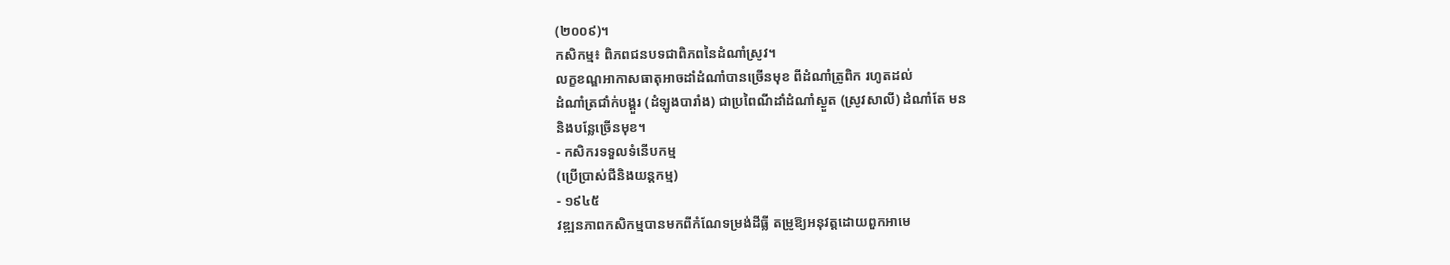(២០០៩)។
កសិកម្ម៖ ពិភពជនបទជាពិភពនៃដំណាំស្រូវ។
លក្ខខណ្ឌអាកាសធាតុអាចដាំដំណាំបានច្រើនមុខ ពីដំណាំត្រូពិក រហូតដល់
ដំណាំត្រជាំក់បង្គួរ (ដំឡូងបារាំង) ជាប្រពៃណីដាំដំណាំស្ងួត (ស្រូវសាលី) ដំណាំតែ មន
និងបន្លែច្រើនមុខ។
- កសិករទទួលទំនើបកម្ម
(ប្រើប្រាស់ជីនិងយន្តកម្ម)
- ១៩៤៥
វឌ្ឍនភាពកសិកម្មបានមកពីកំណែទម្រង់ដីធ្លី តម្រូឱ្យអនុវត្តដោយពួកអាមេ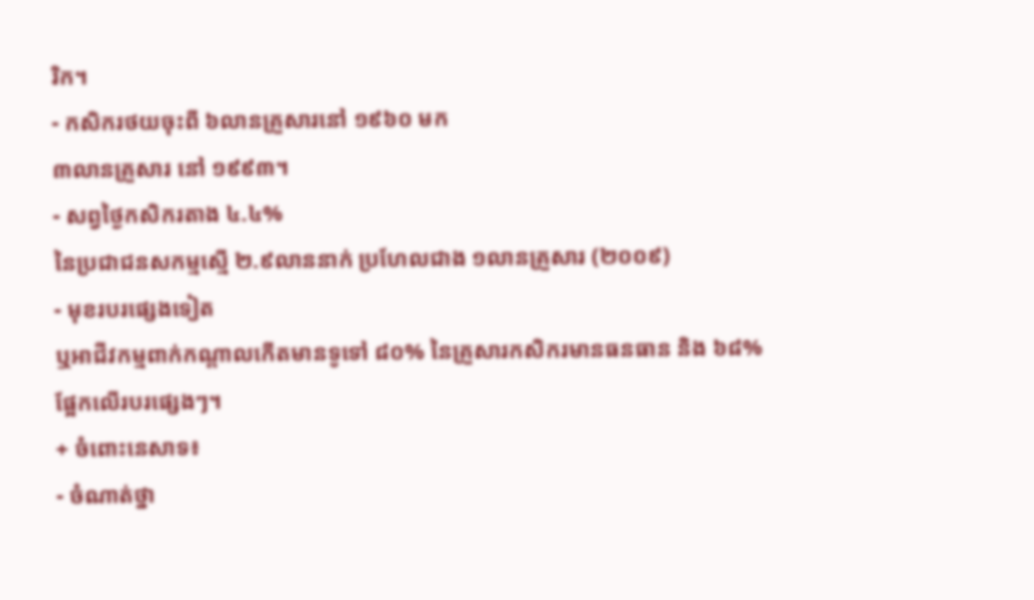រិក។
- កសិករថយចុះពី ៦លានគ្រួសារនៅ ១៩៦០ មក
៣លានគ្រួសារ នៅ ១៩៩៣។
- សព្វថ្ងៃកសិករតាង ៤.៤%
នៃប្រជាជនសកម្មស្មើ ២.៩លាននាក់ ប្រហែលជាង ១លានគ្រួសារ (២០០៩)
- មុខរបរផ្សេងទៀត
ឬអាជីវកម្មពាក់កណ្តាលកើតមានទូទៅ ៨០% នៃគ្រួសារកសិករមានធនធាន និង ៦៨%
ផ្អែកលើរបរផ្សេងៗ។
+ ចំពោះនេសាទ៖
- ចំណាត់ថ្នា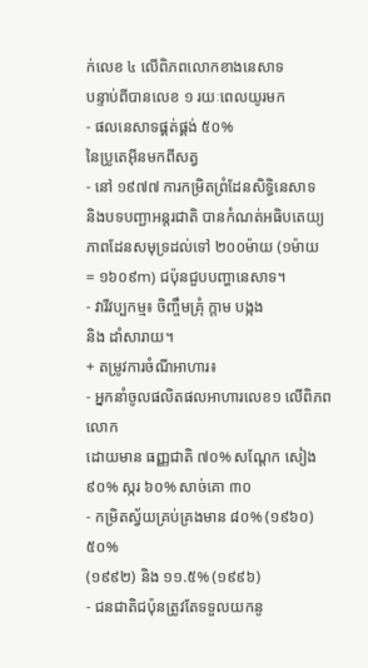ក់លេខ ៤ លើពិភពលោកខាងនេសាទ
បន្ទាប់ពីបានលេខ ១ រយៈពេលយូរមក
- ផលនេសាទផ្គត់ផ្គង់ ៥០%
នៃប្រូតេអ៊ីនមកពីសត្វ
- នៅ ១៩៧៧ ការកម្រិតព្រំដែនសិទ្ធិនេសាទ
និងបទបញ្ជាអន្តរជាតិ បានកំណត់អធិបតេយ្យភាពដែនសមុទ្រដល់ទៅ ២០០ម៉ាយ (១ម៉ាយ = ១៦០៩m) ជប៉ុនជួបបញ្ហានេសាទ។
- វារីវប្បកម្ម៖ ចិញ្ចឹមគ្រុំ ក្តាម បង្កង
និង ដាំសារាយ។
+ តម្រូវការចំណីអាហារ៖
- អ្នកនាំចូលផលិតផលអាហារលេខ១ លើពិភពលោក
ដោយមាន ធញ្ញជាតិ ៧០% សណ្តែក សៀង ៩០% ស្ករ ៦០% សាច់គោ ៣០
- កម្រិតស្វ័យគ្រប់គ្រងមាន ៨០% (១៩៦០) ៥០%
(១៩៩២) និង ១១.៥% (១៩៩៦)
- ជនជាតិជប៉ុនត្រូវតែទទួលយកនូ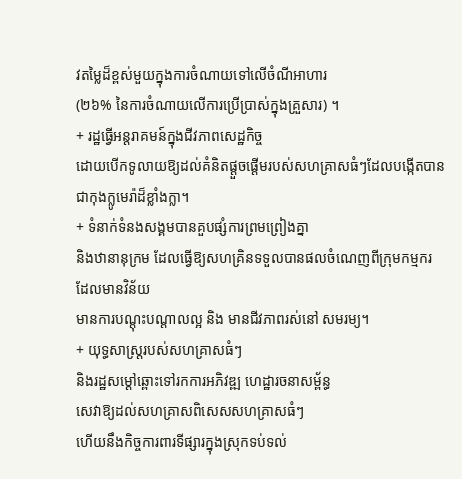វតម្លៃដ៏ខ្ពស់មួយក្នុងការចំណាយទៅលើចំណីអាហារ
(២៦% នៃការចំណាយលើការប្រើប្រាស់ក្នុងគ្រួសារ) ។
+ រដ្ឋធ្វើអន្តរាគមន៍ក្នុងជីវភាពសេដ្ឋកិច្ច
ដោយបើកទូលាយឱ្យដល់គំនិតផ្តួចផ្តើមរបស់សហគ្រាសធំៗដែលបង្កើតបានជាកុងក្លូមេរ៉ាដ៏ខ្លាំងក្លា។
+ ទំនាក់ទំនងសង្គមបានគួបផ្សំការព្រមព្រៀងគ្នា
និងឋានានុក្រម ដែលធ្វើឱ្យសហគ្រិនទទួលបានផលចំណេញពីក្រុមកម្មករ ដែលមានវិន័យ
មានការបណ្តុះបណ្តាលល្អ និង មានជីវភាពរស់នៅ សមរម្យ។
+ យុទ្ធសាស្ត្ររបស់សហគ្រាសធំៗ
និងរដ្ឋសម្ដៅឆ្ពោះទៅរកការអភិវឌ្ឍ ហេដ្ឋារចនាសម្ព័ន្ធ
សេវាឱ្យដល់សហគ្រាសពិសេសសហគ្រាសធំៗ
ហើយនឹងកិច្ចការពារទីផ្សារក្នុងស្រុកទប់ទល់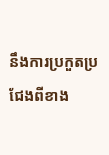នឹងការប្រកួតប្រជែងពីខាង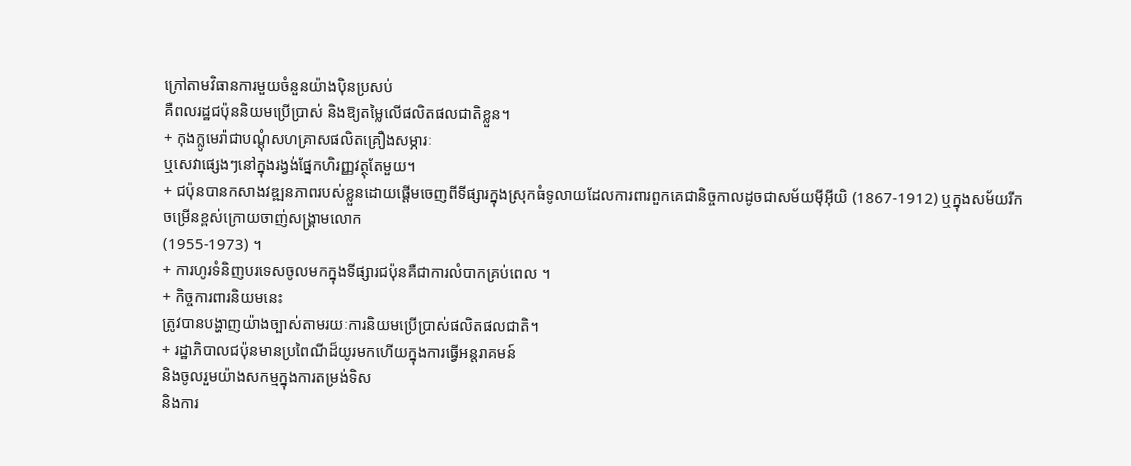ក្រៅតាមវិធានការមួយចំនួនយ៉ាងប៉ិនប្រសប់
គឺពលរដ្ឋជប៉ុននិយមប្រើប្រាស់ និងឱ្យតម្លៃលើផលិតផលជាតិខ្លួន។
+ កុងក្លូមេរ៉ាជាបណ្ដុំសហគ្រាសផលិតគ្រឿងសម្ភារៈ
ឬសេវាផ្សេងៗនៅក្នុងរង្វង់ផ្នែកហិរញ្ញវត្ថុតែមួយ។
+ ជប៉ុនបានកសាងវឌ្ឍនភាពរបស់ខ្លួនដោយផ្តើមចេញពីទីផ្សារក្នុងស្រុកធំទូលាយដែលការពារពួកគេជានិច្ចកាលដូចជាសម័យម៉ីអ៊ីយិ (1867-1912) ឬក្នុងសម័យរីកចម្រើនខ្ពស់ក្រោយចាញ់សង្គ្រាមលោក
(1955-1973) ។
+ ការហូរទំនិញបរទេសចូលមកក្នុងទីផ្សារជប៉ុនគឺជាការលំបាកគ្រប់ពេល ។
+ កិច្ចការពារនិយមនេះ
ត្រូវបានបង្ហាញយ៉ាងច្បាស់តាមរយៈការនិយមប្រើប្រាស់ផលិតផលជាតិ។
+ រដ្ឋាភិបាលជប៉ុនមានប្រពៃណីដ៏យូរមកហើយក្នុងការធ្វើអន្តរាគមន៍
និងចូលរួមយ៉ាងសកម្មក្នុងការតម្រង់ទិស
និងការ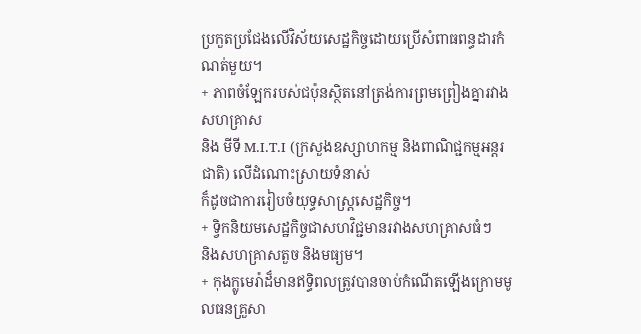ប្រកួតប្រជែងលើវិស័យសេដ្ឋកិច្ចដោយប្រើសំពាធពន្ធដារកំណត់មួយ។
+ ភាពចំឡែករបស់ជប៉ុនស្ថិតនៅត្រង់ការព្រមព្រៀងគ្នារវាងសហគ្រាស
និង មីទី M.I.T.I (ក្រសួងឧស្សាហកម្ម និងពាណិជ្ជកម្មអន្តរជាតិ) លើដំណោះស្រាយទំនាស់
ក៏ដូចជាការរៀបចំយុទ្ធសាស្ត្រសេដ្ឋកិច្ច។
+ ទ្វិកនិយមសេដ្ឋកិច្ចជាសហវិជ្ជមានរវាងសហគ្រាសធំៗ
និងសហគ្រាសតួច និងមធ្យម។
+ កុងក្លូមេរ៉ាដ៏មានឥទ្ធិពលត្រូវបានចាប់កំណើតឡើងក្រោមមូលធនគ្រួសា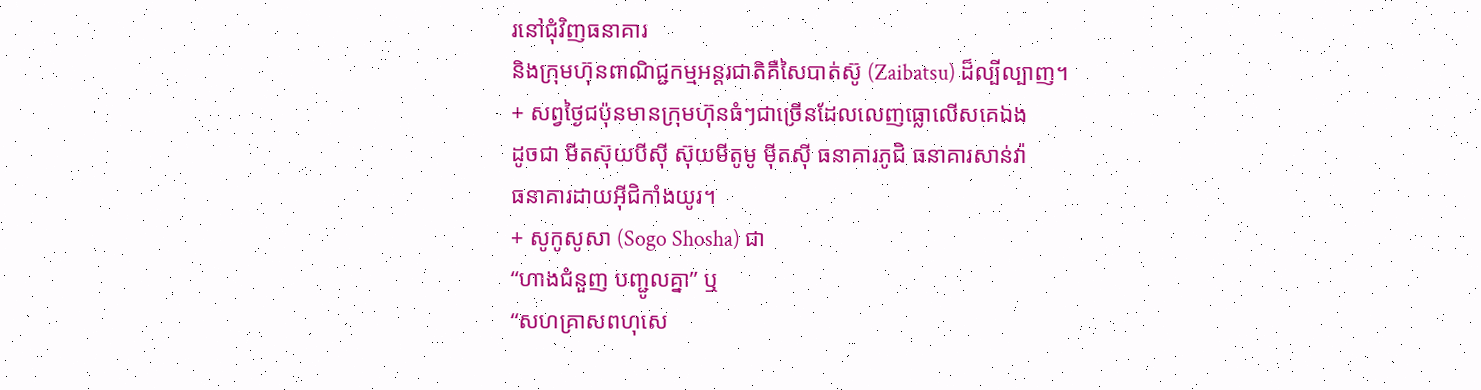រនៅជុំវិញធនាគារ
និងក្រុមហ៊ុនពាណិជ្ជកម្មអន្តរជាតិគឺសៃបាត់ស៊ូ (Zaibatsu) ដ៏ល្បីល្បាញ។
+ សព្វថ្ងៃជប៉ុនមានក្រុមហ៊ុនធំៗជាច្រើនដែលលេញធ្លោលើសគេឯង
ដូចជា មីតស៊ុយបីស៊ី ស៊ុយមីតូមូ ម៉ីតស៊ី ធនាគារភូជិ ធនាគារសាន់វ៉ា
ធនាគារដាយអ៊ីជិកាំងយូរ។
+ សូកូសូសា (Sogo Shosha) ជា
“ហាងជំនួញ បញ្ជូលគ្នា” ឬ
“សហគ្រាសពហុសេ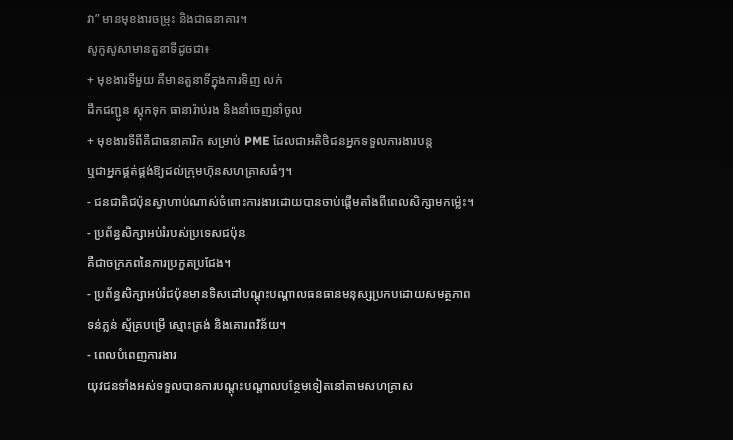វា” មានមុខងារចម្រុះ និងជាធនាគារ។
សូកូសូសាមានតួនាទីដូចជា៖
+ មុខងារទីមួយ គឺមានតួនាទីក្នុងការទិញ លក់
ដឹកជញ្ជូន ស្តុកទុក ធានារ៉ាប់រង និងនាំចេញនាំចូល
+ មុខងារទីពីគឺជាធនាគារិក សម្រាប់ PME ដែលជាអតិថិជនអ្នកទទួលការងារបន្ត
ឬជាអ្នកផ្គត់ផ្គង់ឱ្យដល់ក្រុមហ៊ុនសហគ្រាសធំៗ។
- ជនជាតិជប៉ុនស្វាហាប់ណាស់ចំពោះការងារដោយបានចាប់ផ្ដើមតាំងពីពេលសិក្សាមកម៉្លេះ។
- ប្រព័ន្ធសិក្សាអប់រំរបស់ប្រទេសជប៉ុន
គឺជាចក្រភពនៃការប្រកួតប្រជែង។
- ប្រព័ន្ធសិក្សាអប់រំជប៉ុនមានទិសដៅបណ្តុះបណ្តាលធនធានមនុស្សប្រកបដោយសមត្ថភាព
ទន់ភ្លន់ ស្ម័គ្របម្រើ ស្មោះត្រង់ និងគោរពវិន័យ។
- ពេលបំពេញការងារ
យុវជនទាំងអស់ទទួលបានការបណ្តុះបណ្តាលបន្ថែមទៀតនៅតាមសហគ្រាស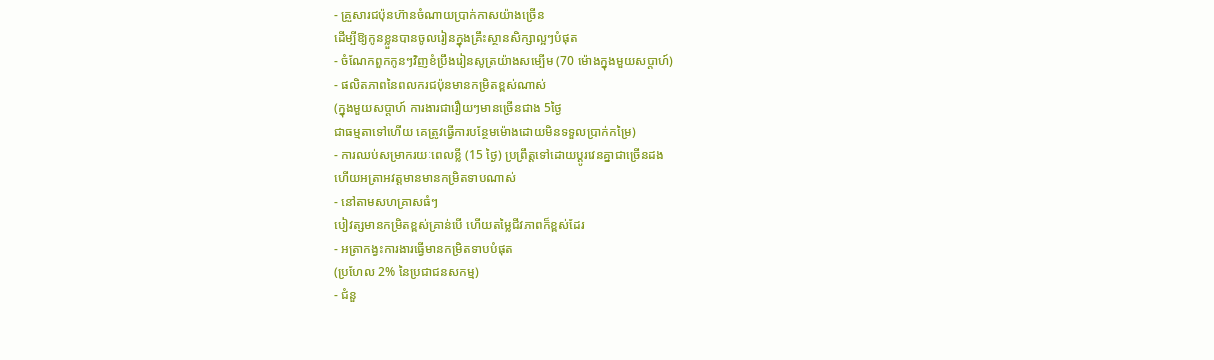- គ្រួសារជប៉ុនហ៊ានចំណាយប្រាក់កាសយ៉ាងច្រើន
ដើម្បីឱ្យកូនខ្លួនបានចូលរៀនក្នុងគ្រឹះស្ថានសិក្សាល្អៗបំផុត
- ចំណែកពួកកូនៗវិញខំប្រឹងរៀនសូត្រយ៉ាងសម្បើម (70 ម៉ោងក្នុងមួយសប្តាហ៍)
- ផលិតភាពនៃពលករជប៉ុនមានកម្រិតខ្ពស់ណាស់
(ក្នុងមួយសប្តាហ៍ ការងារជារឿយៗមានច្រើនជាង 5ថ្ងៃ
ជាធម្មតាទៅហើយ គេត្រូវធ្វើការបន្ថែមម៉ោងដោយមិនទទួលប្រាក់កម្រៃ)
- ការឈប់សម្រាករយៈពេលខ្លី (15 ថ្ងៃ) ប្រព្រឹត្តទៅដោយប្តូរវេនគ្នាជាច្រើនដង
ហើយអត្រាអវត្តមានមានកម្រិតទាបណាស់
- នៅតាមសហគ្រាសធំៗ
បៀវត្សមានកម្រិតខ្ពស់គ្រាន់បើ ហើយតម្លៃជីវភាពក៏ខ្ពស់ដែរ
- អត្រាកង្វះការងារធ្វើមានកម្រិតទាបបំផុត
(ប្រហែល 2% នៃប្រជាជនសកម្ម)
- ជំនួ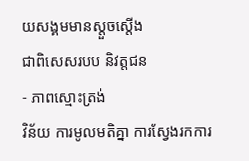យសង្គមមានស្តួចស្តើង
ជាពិសេសរបប និវត្តជន
- ភាពស្មោះត្រង់
វិន័យ ការមូលមតិគ្នា ការស្វែងរកការ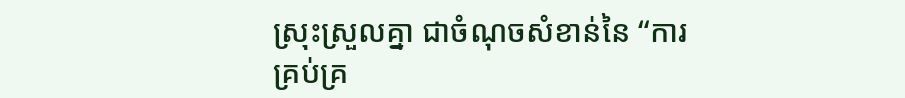ស្រុះស្រួលគ្នា ជាចំណុចសំខាន់នៃ “ការគ្រប់គ្រ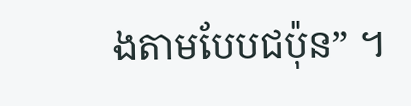ងតាមបែបជប៉ុន” ។